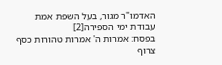האדמו"ר מגור, בעל השפת אמת
עבודת ימי הספירה[2]
בפסח: אמרות ה' אמרות טהורות כסף צרוף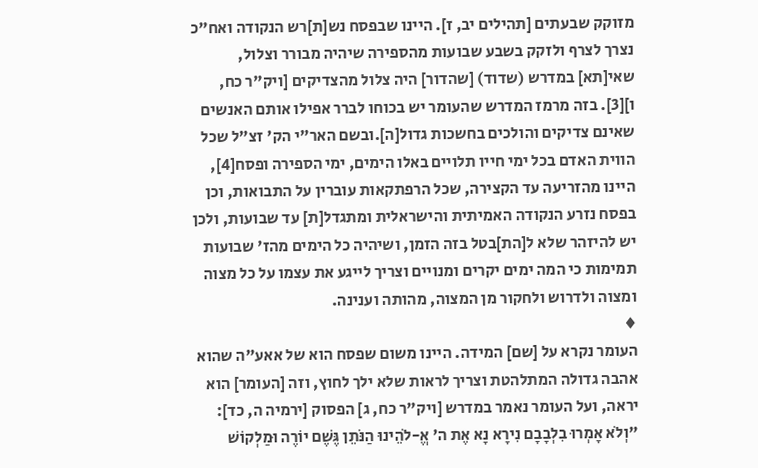מזוקק שבעתים [תהילים יב, ז]. היינו שבפסח נש[ת]רש הנקודה ואח"כ נצרך לצרף ולזקק בשבע שבועות מהספירה שיהיה מבורר וצלול, שאי[תא] במדרש (שדוד) [שהדור] היה צלול מהצדיקים [ויק"ר כח, ו][3]. בזה מרמז המדרש שהעומר יש בכוחו לברר אפילו אותם האנשים שאינם צדיקים והולכים בחשכות גדול[ה].ובשם האר"י הק' זצ"ל שכל הווית האדם בכל ימי חייו תלויים באלו הימים, ימי הספירה ופסח[4], היינו מהזריעה עד הקצירה, שכל הרפתקאות עוברין על התבואות, וכן בפסח נזרע הנקודה האמיתית והישראלית ומתגדל[ת] עד שבועות, ולכן יש להיזהר שלא ל[הת]בטל בזה הזמן, ושיהיה כל הימים מהז' שבועות תמימות כי המה ימים יקרים ומנויים וצריך לייגע את עצמו על כל מצוה ומצוה ולדרוש ולחקור מן המצוה, מהותה וענינה.
♦
העומר נקרא על [שם] המידה. היינו משום שפסח הוא של אאע"ה שהוא אהבה גדולה המתלהטת וצריך לראות שלא ילך לחוץ, וזה [העומר] הוא יראה, ועל העומר נאמר במדרש [ויק"ר כח, ג] הפסוק [ירמיה ה, כד]: "וְלֹא אָמְרוּ בִלְבָבָם נִירָא נָא אֶת ה' אֱ-לֹהֵינוּ הַנֹּתֵן גֶּשֶׁם יוֹרֶה וּמַלְקוֹשׁ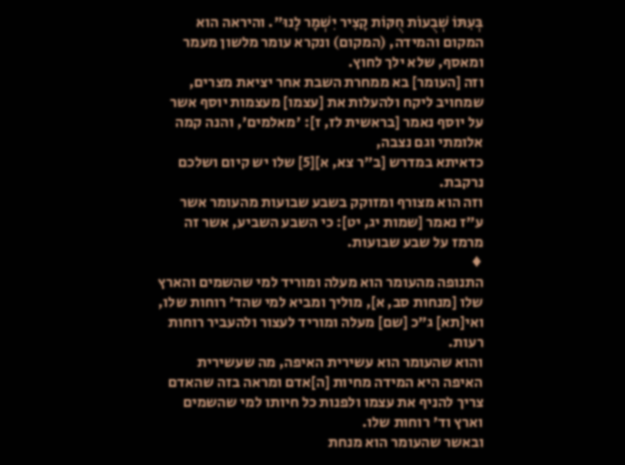בְּעִתּוֹ שְׁבֻעוֹת חֻקּוֹת קָצִיר יִשְׁמָר לָנוּ". והיראה הוא המקום והמידה, (המקום) ונקרא עומר מלשון מעמר ומאסף, שלא ילך לחוץ.
וזה [העומר] בא ממחרת השבת אחר יציאת מצרים, שמחויב ליקח ולהעלות את [עצמו] מעצמות יוסף אשר על יוסף נאמר [בראשית לז, ז]: 'מאלמים', והנה קמה אלומתי וגם נצבה,
כדאיתא במדרש [ב"ר צא, א][5] שלו יש קיום ושלכם נרקבת.
וזה הוא מצורף ומזוקק בשבע שבועות מהעומר אשר ע"ז נאמר [שמות יג, יט]: כי השבע השביע, אשר זה מרמז על שבע שבועות.
♦
התנופה מהעומר הוא מעלה ומוריד למי שהשמים והארץ שלו [מנחות סב, א], מוליך ומביא למי שהד' רוחות שלו, ואי[תא] ג"כ [שם] מעלה ומוריד לעצור ולהעביר רוחות רעות.
והוא שהעומר הוא עשירית האיפה, מה שעשירית האיפה היא המידה מחיות [ה]אדם ומראה בזה שהאדם צריך להניף את עצמו ולפנות כל חיותו למי שהשמים וארץ וד' רוחות שלו.
ובאשר שהעומר הוא מנחת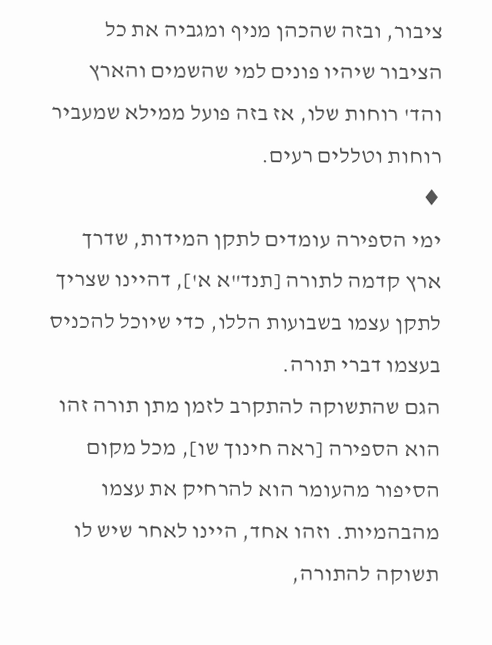ציבור, ובזה שהכהן מניף ומגביה את כל הציבור שיהיו פונים למי שהשמים והארץ והד' רוחות שלו, אז בזה פועל ממילא שמעביר רוחות וטללים רעים.
♦
ימי הספירה עומדים לתקן המידות, שדרך ארץ קדמה לתורה [תנד"א א'], דהיינו שצריך לתקן עצמו בשבועות הללו, כדי שיוכל להכניס בעצמו דברי תורה.
הגם שהתשוקה להתקרב לזמן מתן תורה זהו הוא הספירה [ראה חינוך שו], מכל מקום הסיפור מהעומר הוא להרחיק את עצמו מהבהמיות. וזהו אחד, היינו לאחר שיש לו תשוקה להתורה,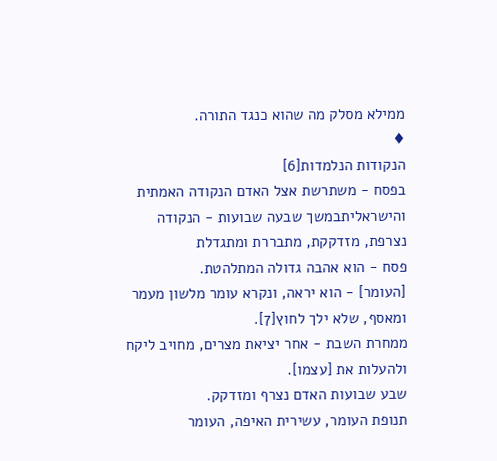ממילא מסלק מה שהוא כנגד התורה.
♦
הנקודות הנלמדות[6]
בפסח - משתרשת אצל האדם הנקודה האמתית והישראליתבמשך שבעה שבועות - הנקודה נצרפת, מזדקקת, מתבררת ומתגדלת
פסח - הוא אהבה גדולה המתלהטת.
[העומר] - הוא יראה, ונקרא עומר מלשון מעמר ומאסף, שלא ילך לחוץ[7].
ממחרת השבת - אחר יציאת מצרים, מחויב ליקח ולהעלות את [עצמו].
שבע שבועות האדם נצרף ומזדקק.
תנופת העומר, עשירית האיפה, העומר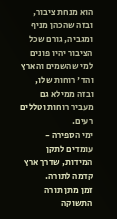הוא מנחת ציבור, ובזה שהכהן מניף ומגביה, גורם שכל הציבור יהיו פונים למי שהשמים והארץ והד' רוחות שלו, ובזה ממילא גם מעביר רוחות וטללים רעים.
ימי הספירה - עומדים לתקן המידות, שדרך ארץ קדמה לתורה.
זמן מתן תורה התשוקה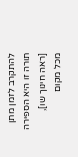להתקרב לזמן מתן תורה זו היא הספירה [ראה חינוך שו],
מכל מקום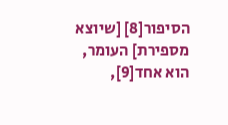הסיפור[8] [שיוצא מספירת] העומר, הוא אחד[9],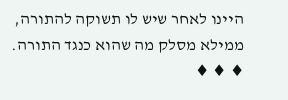היינו לאחר שיש לו תשוקה להתורה, ממילא מסלק מה שהוא כנגד התורה.
♦ ♦ ♦